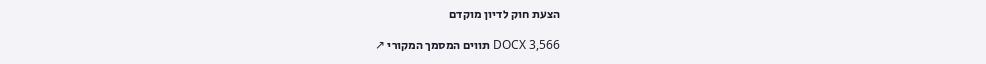הצעת חוק לדיון מוקדם

DOCX 3,566 תווים המסמך המקורי ↗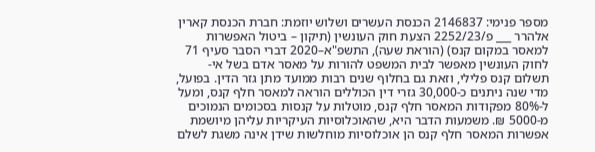מספר פנימי: 2146837 הכנסת העשרים ושלוש יוזמת: חברת הכנסת קארין אלהרר ___ פ/2252/23 הצעת חוק העונשין (תיקון – ביטול האפשרות למאסר במקום קנס) (הוראת שעה), התשפ"א–2020 דברי הסבר סעיף 71 לחוק העונשין מאפשר לבית המשפט להורות על מאסר אדם בשל אי-תשלום קנס פלילי, וזאת גם בחלוף שנים רבות ממועד מתן גזר הדין. בפועל, מדי שנה ניתנים כ-30,000 גזרי דין הכוללים הוראה למאסר חלף קנס, ומעל ל-80% מפקודות המאסר חלף קנס, מוטלות על קנסות בסכומים הנמוכים מ-5000 ₪. משמעות הדבר היא, שהאוכלוסיות העיקריות עליהן מיושמת אפשרות המאסר חלף קנס הן אוכלוסיות מוחלשות שידן אינה משגת לשלם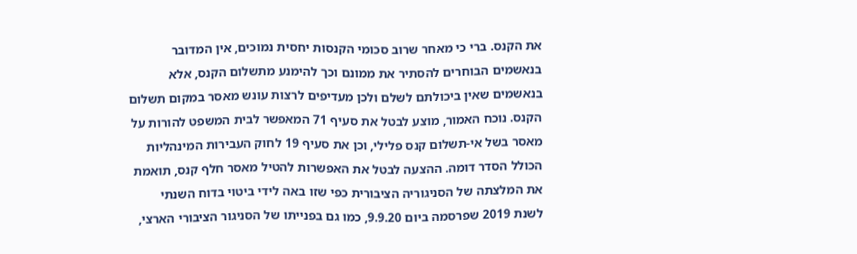את הקנס. ברי כי מאחר שרוב סכומי הקנסות יחסית נמוכים, אין המדובר בנאשמים הבוחרים להסתיר את ממונם וכך להימנע מתשלום הקנס, אלא בנאשמים שאין ביכולתם לשלם ולכן מעדיפים לרצות עונש מאסר במקום תשלום הקנס. נוכח האמור, מוצע לבטל את סעיף 71 המאפשר לבית המשפט להורות על מאסר בשל אי-תשלום קנס פלילי, וכן את סעיף 19 לחוק העבירות המינהליות הכולל הסדר דומה. ההצעה לבטל את האפשרות להטיל מאסר חלף קנס, תואמת את המלצתה של הסניגוריה הציבורית כפי שזו באה לידי ביטוי בדוח השנתי לשנת 2019 שפרסמה ביום 9.9.20, כמו גם בפנייתו של הסניגור הציבורי הארצי,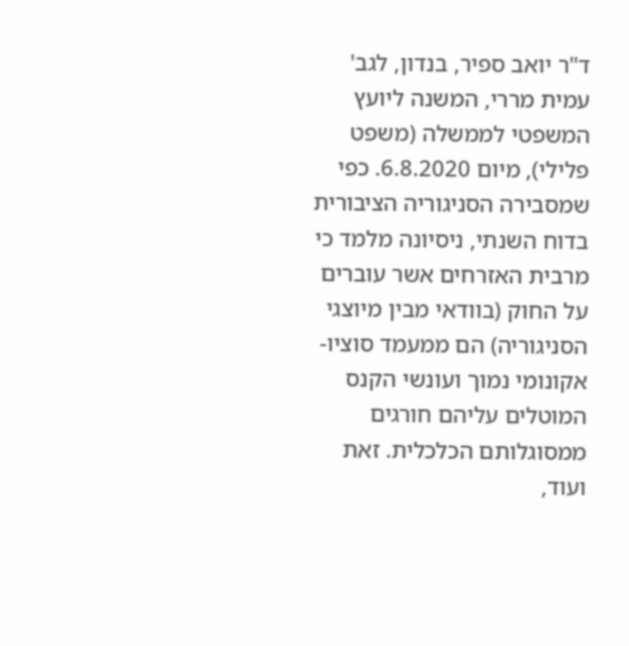ד"ר יואב ספיר, בנדון, לגב' עמית מררי, המשנה ליועץ המשפטי לממשלה (משפט פלילי), מיום 6.8.2020. כפי שמסבירה הסניגוריה הציבורית בדוח השנתי, ניסיונה מלמד כי מרבית האזרחים אשר עוברים על החוק (בוודאי מבין מיוצגי הסניגוריה) הם ממעמד סוציו-אקונומי נמוך ועונשי הקנס המוטלים עליהם חורגים ממסוגלותם הכלכלית. זאת ועוד,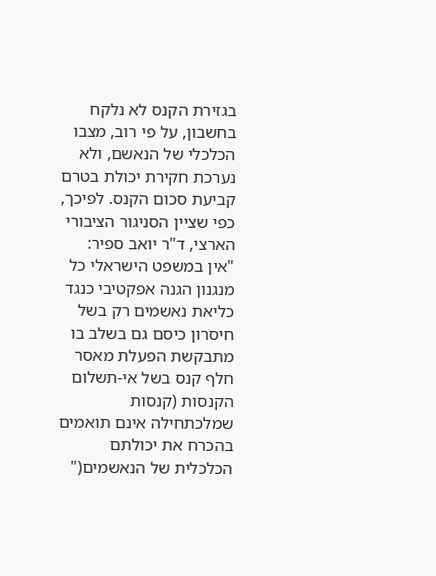בגזירת הקנס לא נלקח בחשבון, על פי רוב, מצבו הכלכלי של הנאשם, ולא נערכת חקירת יכולת בטרם קביעת סכום הקנס. לפיכך, כפי שציין הסניגור הציבורי הארצי, ד"ר יואב ספיר: "אין במשפט הישראלי כל מנגנון הגנה אפקטיבי כנגד כליאת נאשמים רק בשל חיסרון כיסם גם בשלב בו מתבקשת הפעלת מאסר חלף קנס בשל אי-תשלום הקנסות (קנסות שמלכתחילה אינם תואמים בהכרח את יכולתם הכלכלית של הנאשמים("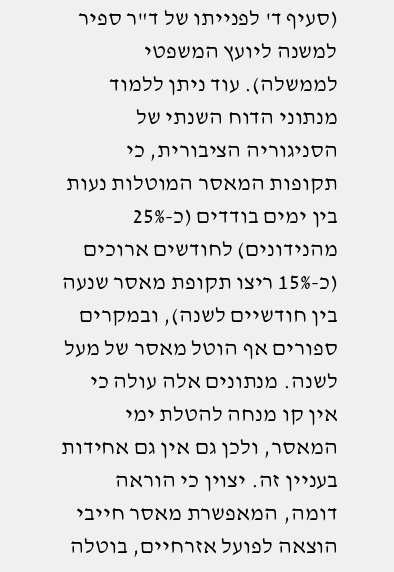(סעיף ד' לפנייתו של ד"ר ספיר למשנה ליועץ המשפטי לממשלה). עוד ניתן ללמוד מנתוני הדוח השנתי של הסניגוריה הציבורית, כי תקופות המאסר המוטלות נעות בין ימים בודדים (כ-25% מהנידונים) לחודשים ארוכים (כ-15% ריצו תקופת מאסר שנעה בין חודשיים לשנה), ובמקרים ספורים אף הוטל מאסר של מעל לשנה. מנתונים אלה עולה כי אין קו מנחה להטלת ימי המאסר, ולכן גם אין גם אחידות בעניין זה. יצוין כי הוראה דומה, המאפשרת מאסר חייבי הוצאה לפועל אזרחיים, בוטלה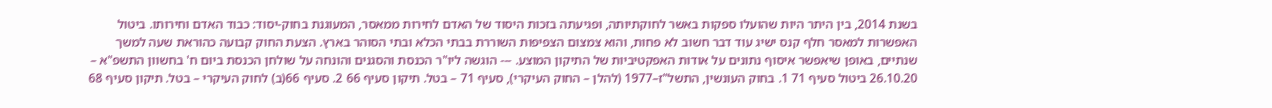בשנת 2014, בין היתר היות שהועלו ספקות באשר לחוקתיותה, ופגיעתה בזכות היסוד של האדם לחירות ממאסר, המעוגנת בחוק-יסוד: כבוד האדם וחירותו. ביטול האפשרות למאסר חלף קנס ישיג עוד דבר חשוב לא פחות, והוא צמצום הצפיפות השוררת בבתי הכלא ובתי הסוהר בארץ. הצעת החוק קבועה כהוראת שעה למשך שנתיים, באופן שיאפשר איסוף נתונים על אודות האפקטיביות של התיקון המוצע. --- הוגשה ליו"ר הכנסת והסגנים והונחה על שולחן הכנסת ביום ח' בחשוון התשפ"א – 26.10.20 ביטול סעיף 71 1. בחוק העונשין, התשל"ז–1977 (להלן – החוק העיקרי), סעיף 71 – בטל. תיקון סעיף 66 2. סעיף 66(ב) לחוק העיקרי – בטל. תיקון סעיף 68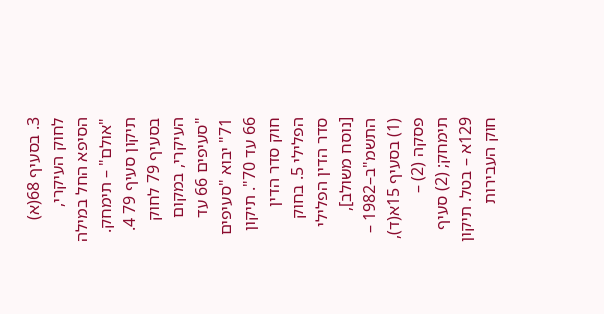3. בסעיף 68(א) לחוק העיקרי, הסיפא החל במילה "אולם" – תימחק. תיקון סעיף 79 4. בסעיף 79 לחוק העיקרי, במקום "סעיפים 66 עד 71" יבוא "סעיפים 66 עד 70". תיקון חוק סדר הדין הפלילי 5. בחוק סדר הדין הפלילי [נוסח משולב], התשמ"ב–1982 – (1) בסעיף 15א(ד), פסקה (2) – תימחק; (2) סעיף 129א – בטל. תיקון חוק העבירות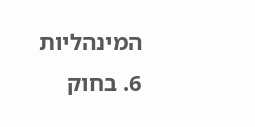המינהליות 6. בחוק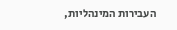העבירות המינהליות,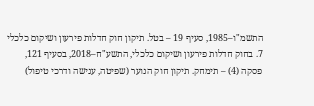התשמ"ו–1985, סעיף 19 – בטל. תיקון חוק חדלות פירעון ושיקום כלכלי 7. בחוק חדלות פירעון ושיקום כלכלי, התשע"ח–2018, בסעיף 121, פסקה (4) – תימחק. תיקון חוק הנוער (שפיטה, ענישה ודרכי טיפול)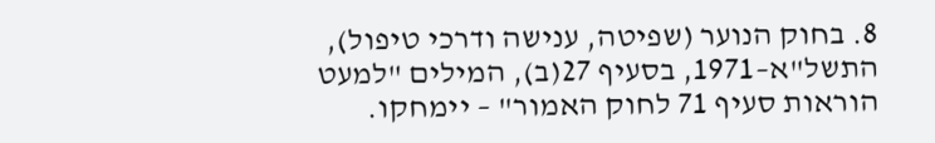8. בחוק הנוער (שפיטה, ענישה ודרכי טיפול), התשל"א–1971, בסעיף 27(ב), המילים "למעט הוראות סעיף 71 לחוק האמור" – יימחקו.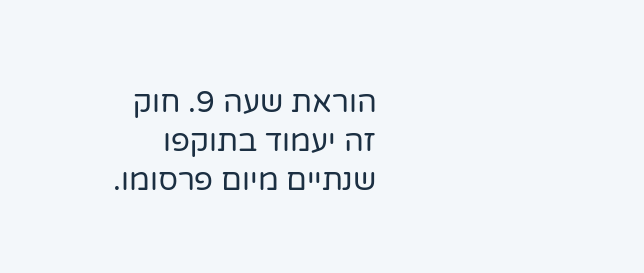הוראת שעה 9. חוק זה יעמוד בתוקפו שנתיים מיום פרסומו.